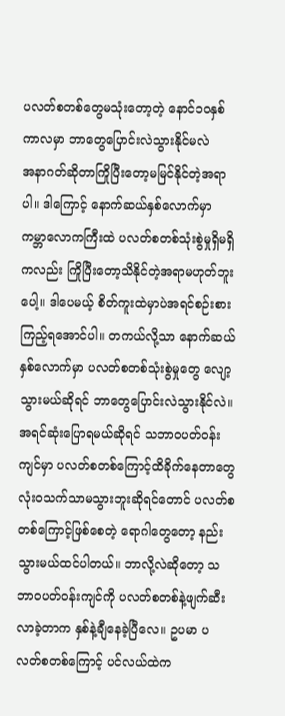ပလတ်စတစ်တွေမသုံးတော့တဲ့ နောင်၁ဝနှစ်ကာလမှာ ဘာတွေပြောင်းလဲသွားနိုင်မလဲ
အနာဂတ်ဆိုတာကြိုပြီးတော့မမြင်နိုင်တဲ့အရာပါ။ ဒါကြောင့် နောက်ဆယ်နှစ်လောက်မှာ ကမ္ဘာလောကကြီးထဲ ပလတ်စတစ်သုံးစွဲမှုရှိမရှိကလည်း ကြိုပြီးတော့သိနိုင်တဲ့အရာမဟုတ်ဘူးပေါ့။ ဒါပေမယ့် စိတ်ကူးထဲမှာပဲအရင်စဉ်းစားကြည့်ရအောင်ပါ။ တကယ်လို့သာ နောက်ဆယ်နှစ်လောက်မှာ ပလတ်စတစ်သုံးစွဲမှုတွေ လျော့သွားမယ်ဆိုရင် ဘာတွေပြောင်းလဲသွားနိုင်လဲ။
အရင်ဆုံးပြောရမယ်ဆိုရင် သဘာဝပတ်ဝန်းကျင်မှာ ပလတ်စတစ်ကြောင့်ထိခိုက်နေတာတွေ လုံးဝသက်သာမသွားဘူးဆိုရင်တောင် ပလတ်စတစ်ကြောင့်ဖြစ်စေတဲ့ ရောဂါတွေတော့ နည်းသွားမယ်ထင်ပါတယ်။ ဘာလို့လဲဆိုတော့ သဘာဝပတ်ဝန်းကျင်ကို ပလတ်စတစ်နဲ့ဖျက်ဆီးလာခဲ့တာက နှစ်နဲ့ချီနေခဲ့ပြီလေ။ ဥပမာ ပလတ်စတစ်ကြောင့် ပင်လယ်ထဲက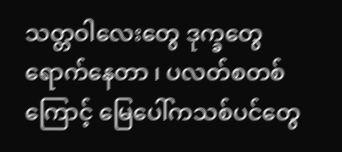သတ္တဝါလေးတွေ ဒုက္ခတွေရောက်နေတာ ၊ ပလတ်စတစ်ကြောင့် မြေပေါ်ကသစ်ပင်တွေ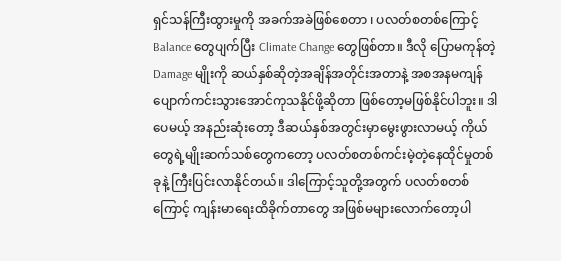ရှင်သန်ကြီးထွားမှုကို အခက်အခဲဖြစ်စေတာ ၊ ပလတ်စတစ်ကြောင့် Balance တွေပျက်ပြီး Climate Change တွေဖြစ်တာ။ ဒီလို ပြောမကုန်တဲ့ Damage မျိုးကို ဆယ်နှစ်ဆိုတဲ့အချိန်အတိုင်းအတာနဲ့ အစအနမကျန်ပျောက်ကင်းသွားအောင်ကုသနိုင်ဖို့ဆိုတာ ဖြစ်တော့မဖြစ်နိုင်ပါဘူး။ ဒါပေမယ့် အနည်းဆုံးတော့ ဒီဆယ်နှစ်အတွင်းမှာမွေးဖွားလာမယ့် ကိုယ်တွေရဲ့မျိုးဆက်သစ်တွေကတော့ ပလတ်စတစ်ကင်းမဲ့တဲ့နေထိုင်မှုတစ်ခုနဲ့ ကြီးပြင်းလာနိုင်တယ်။ ဒါကြောင့်သူတို့အတွက် ပလတ်စတစ်ကြောင့် ကျန်းမာရေးထိခိုက်တာတွေ အဖြစ်မများလောက်တော့ပါ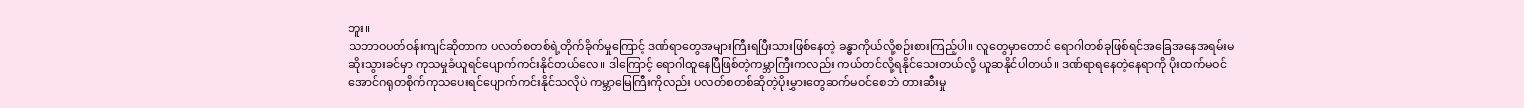ဘူး။
သဘာဝပတ်ဝန်းကျင်ဆိုတာက ပလတ်စတစ်ရဲ့တိုက်ခိုက်မှုကြောင့် ဒဏ်ရာတွေအများကြီးရပြီးသားဖြစ်နေတဲ့ ခန္ဓာကိုယ်လို့စဉ်းစားကြည့်ပါ။ လူတွေမှာတောင် ရောဂါတစ်ခုဖြစ်ရင်အခြေအနေအရမ်းမဆိုးသွားခင်မှာ ကုသမှုခံယူရင်ပျောက်ကင်းနိုင်တယ်လေ။ ဒါကြောင့် ရောဂါထူနေပြီဖြစ်တဲ့ကမ္ဘာကြီးကလည်း ကယ်တင်လို့ရနိုင်သေးတယ်လို့ ယူဆနိုင်ပါတယ်။ ဒဏ်ရာရနေတဲ့နေရာကို ပိုးထက်မဝင်အောင်ဂရုတစိုက်ကုသပေးရင်ပျောက်ကင်းနိုင်သလိုပဲ ကမ္ဘာမြေကြီးကိုလည်း ပလတ်စတစ်ဆိုတဲ့ပိုးမွှားတွေဆက်မဝင်စေဘဲ တားဆီးမှု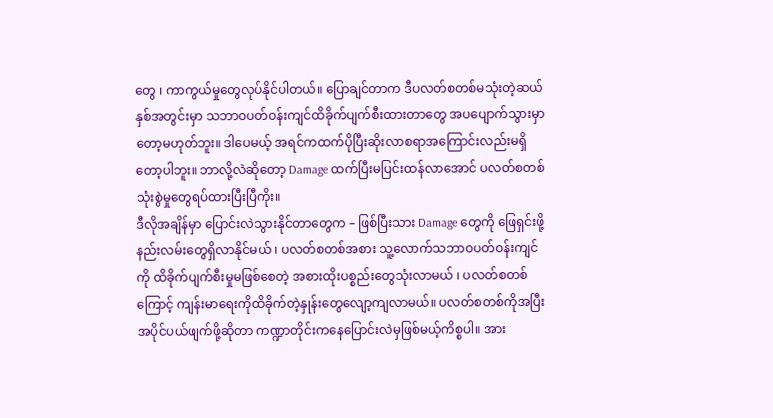တွေ ၊ ကာကွယ်မှုတွေလုပ်နိုင်ပါတယ်။ ပြောချင်တာက ဒီပလတ်စတစ်မသုံးတဲ့ဆယ်နှစ်အတွင်းမှာ သဘာဝပတ်ဝန်းကျင်ထိခိုက်ပျက်စီးထားတာတွေ အပပျောက်သွားမှာတော့မဟုတ်ဘူး။ ဒါပေမယ့် အရင်ကထက်ပိုပြီးဆိုးလာစရာအကြောင်းလည်းမရှိတော့ပါဘူး။ ဘာလို့လဲဆိုတော့ Damage ထက်ပြီးမပြင်းထန်လာအောင် ပလတ်စတစ်သုံးစွဲမှုတွေရပ်ထားပြီးပြီကိုး။
ဒီလိုအချိန်မှာ ပြောင်းလဲသွားနိုင်တာတွေက – ဖြစ်ပြီးသား Damage တွေကို ဖြေရှင်းဖို့နည်းလမ်းတွေရှိလာနိုင်မယ် ၊ ပလတ်စတစ်အစား သူ့လောက်သဘာဝပတ်ဝန်းကျင်ကို ထိခိုက်ပျက်စီးမှုမဖြစ်စေတဲ့ အစားထိုးပစ္စည်းတွေသုံးလာမယ် ၊ ပလတ်စတစ်ကြောင့် ကျန်းမာရေးကိုထိခိုက်တဲ့နှုန်းတွေလျော့ကျလာမယ်။ ပလတ်စတစ်ကိုအပြီးအပိုင်ပယ်ဖျက်ဖို့ဆိုတာ ကဏ္ဍာတိုင်းကနေပြောင်းလဲမှဖြစ်မယ့်ကိစ္စပါ။ အား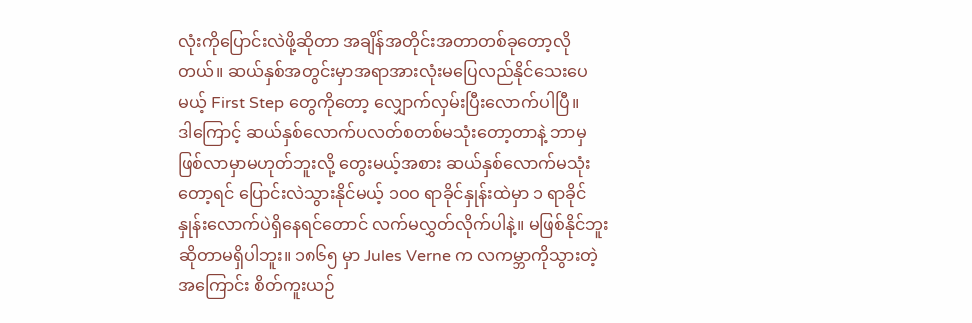လုံးကိုပြောင်းလဲဖို့ဆိုတာ အချိန်အတိုင်းအတာတစ်ခုတော့လိုတယ်။ ဆယ်နှစ်အတွင်းမှာအရာအားလုံးမပြေလည်နိုင်သေးပေမယ့် First Step တွေကိုတော့ လျှောက်လှမ်းပြီးလောက်ပါပြီ။
ဒါကြောင့် ဆယ်နှစ်လောက်ပလတ်စတစ်မသုံးတော့တာနဲ့ ဘာမှဖြစ်လာမှာမဟုတ်ဘူးလို့ တွေးမယ့်အစား ဆယ်နှစ်လောက်မသုံးတော့ရင် ပြောင်းလဲသွားနိုင်မယ့် ၁ဝဝ ရာခိုင်နှုန်းထဲမှာ ၁ ရာခိုင်နှုန်းလောက်ပဲရှိနေရင်တောင် လက်မလွှတ်လိုက်ပါနဲ့။ မဖြစ်နိုင်ဘူးဆိုတာမရှိပါဘူး။ ၁၈၆၅ မှာ Jules Verne က လကမ္ဘာကိုသွားတဲ့အကြောင်း စိတ်ကူးယဉ်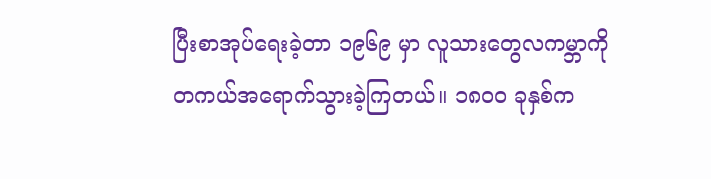ပြီးစာအုပ်ရေးခဲ့တာ ၁၉၆၉ မှာ လူသားတွေလကမ္ဘာကို တကယ်အရောက်သွားခဲ့ကြတယ်။ ၁၈ဝဝ ခုနှစ်က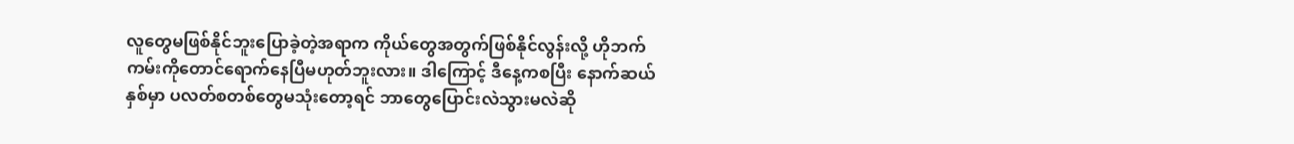လူတွေမဖြစ်နိုင်ဘူးပြောခဲ့တဲ့အရာက ကိုယ်တွေအတွက်ဖြစ်နိုင်လွန်းလို့ ဟိုဘက်ကမ်းကိုတောင်ရောက်နေပြီမဟုတ်ဘူးလား။ ဒါကြောင့် ဒီနေ့ကစပြီး နောက်ဆယ်နှစ်မှာ ပလတ်စတစ်တွေမသုံးတော့ရင် ဘာတွေပြောင်းလဲသွားမလဲဆို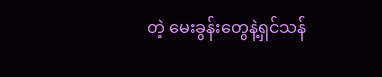တဲ့ မေးခွန်းတွေနဲ့ရှင်သန်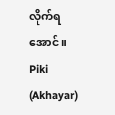လိုက်ရအောင်။
Piki (Akhayar)